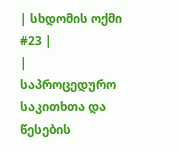| სხდომის ოქმი #23 |
|
საპროცედურო საკითხთა და წესების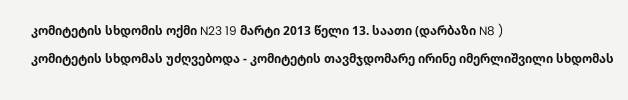კომიტეტის სხდომის ოქმი N23 19 მარტი 2013 წელი 13. საათი (დარბაზი N8 )
კომიტეტის სხდომას უძღვებოდა - კომიტეტის თავმჯდომარე ირინე იმერლიშვილი სხდომას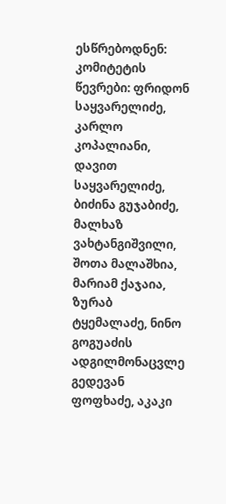ესწრებოდნენ: კომიტეტის წევრები: ფრიდონ საყვარელიძე, კარლო კოპალიანი, დავით საყვარელიძე, ბიძინა გუჯაბიძე, მალხაზ ვახტანგიშვილი, შოთა მალაშხია, მარიამ ქაჯაია, ზურაბ ტყემალაძე, ნინო გოგუაძის ადგილმონაცვლე გედევან ფოფხაძე, აკაკი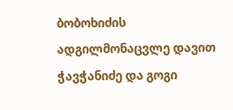ბობოხიძის ადგილმონაცვლე დავით ჭავჭანიძე და გოგი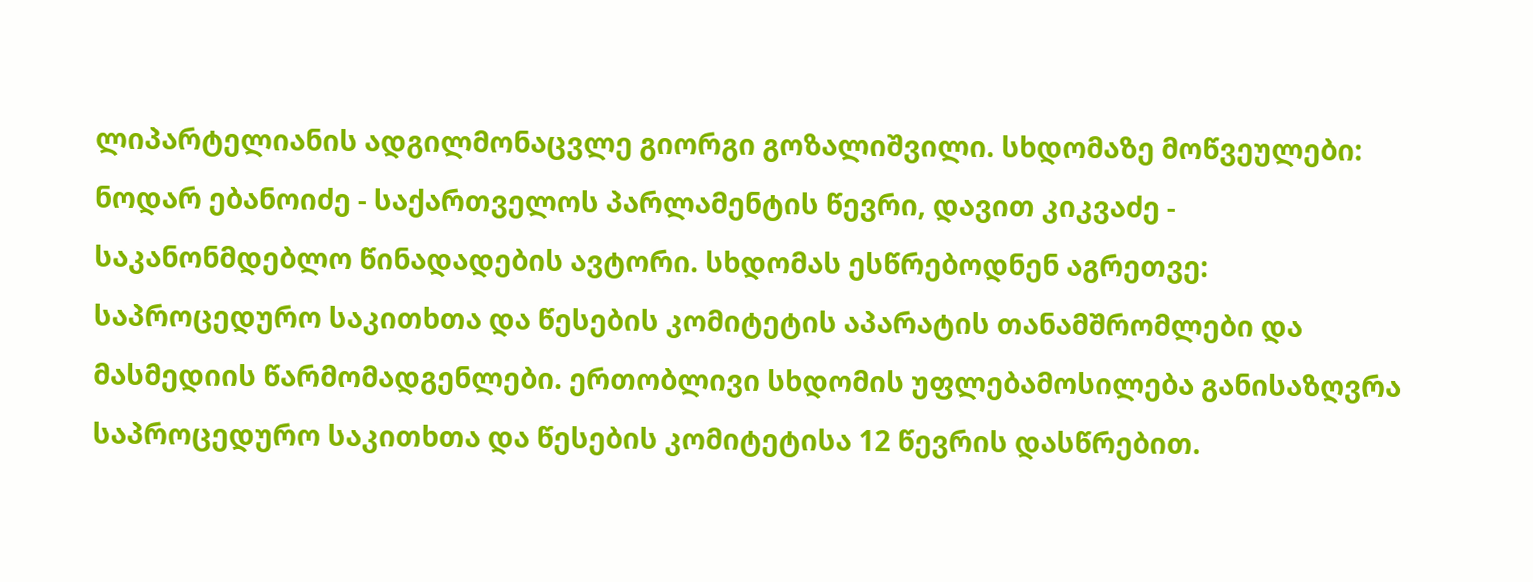ლიპარტელიანის ადგილმონაცვლე გიორგი გოზალიშვილი. სხდომაზე მოწვეულები: ნოდარ ებანოიძე - საქართველოს პარლამენტის წევრი, დავით კიკვაძე - საკანონმდებლო წინადადების ავტორი. სხდომას ესწრებოდნენ აგრეთვე: საპროცედურო საკითხთა და წესების კომიტეტის აპარატის თანამშრომლები და მასმედიის წარმომადგენლები. ერთობლივი სხდომის უფლებამოსილება განისაზღვრა საპროცედურო საკითხთა და წესების კომიტეტისა 12 წევრის დასწრებით.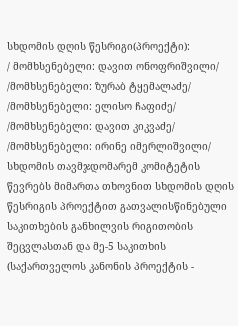სხდომის დღის წესრიგი(პროექტი):
/ მომხსენებელი: დავით ონოფრიშვილი/
/მომხსენებელი: ზურაბ ტყემალაძე/
/მომხსენებელი: ელისო ჩაფიძე/
/მომხსენებელი: დავით კიკვაძე/
/მომხსენებელი: ირინე იმერლიშვილი/ სხდომის თავმჯდომარემ კომიტეტის წევრებს მიმართა თხოვნით სხდომის დღის წესრიგის პროექტით გათვალისწინებული საკითხების განხილვის რიგითობის შეცვლასთან და მე-5 საკითხის (საქართველოს კანონის პროექტის -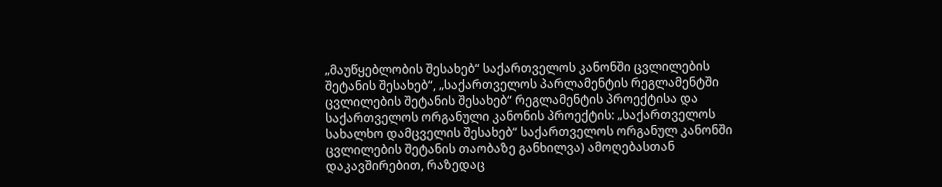„მაუწყებლობის შესახებ“ საქართველოს კანონში ცვლილების შეტანის შესახებ“, „საქართველოს პარლამენტის რეგლამენტში ცვლილების შეტანის შესახებ“ რეგლამენტის პროექტისა და საქართველოს ორგანული კანონის პროექტის: „საქართველოს სახალხო დამცველის შესახებ“ საქართველოს ორგანულ კანონში ცვლილების შეტანის თაობაზე განხილვა) ამოღებასთან დაკავშირებით, რაზედაც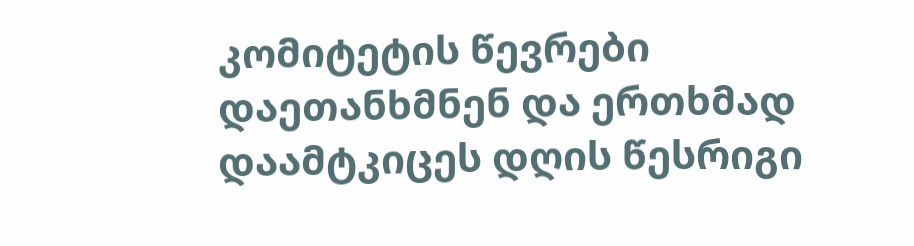კომიტეტის წევრები დაეთანხმნენ და ერთხმად დაამტკიცეს დღის წესრიგი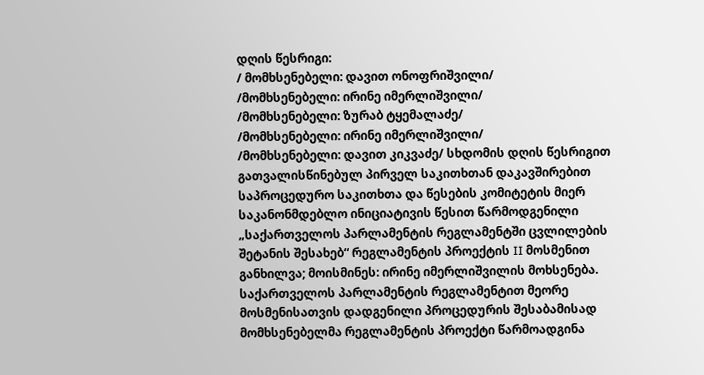დღის წესრიგი:
/ მომხსენებელი: დავით ონოფრიშვილი/
/მომხსენებელი: ირინე იმერლიშვილი/
/მომხსენებელი: ზურაბ ტყემალაძე/
/მომხსენებელი: ირინე იმერლიშვილი/
/მომხსენებელი: დავით კიკვაძე/ სხდომის დღის წესრიგით გათვალისწინებულ პირველ საკითხთან დაკავშირებით საპროცედურო საკითხთა და წესების კომიტეტის მიერ საკანონმდებლო ინიციატივის წესით წარმოდგენილი „საქართველოს პარლამენტის რეგლამენტში ცვლილების შეტანის შესახებ“ რეგლამენტის პროექტის II მოსმენით განხილვა; მოისმინეს: ირინე იმერლიშვილის მოხსენება. საქართველოს პარლამენტის რეგლამენტით მეორე მოსმენისათვის დადგენილი პროცედურის შესაბამისად მომხსენებელმა რეგლამენტის პროექტი წარმოადგინა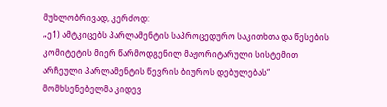მუხლობრივად, კერძოდ:
„ე1) ამტკიცებს პარლამენტის საპროცედურო საკითხთა და წესების კომიტეტის მიერ წარმოდგენილ მაჟორიტარული სისტემით არჩეული პარლამენტის წევრის ბიუროს დებულებას“ მომხსენებელმა კიდევ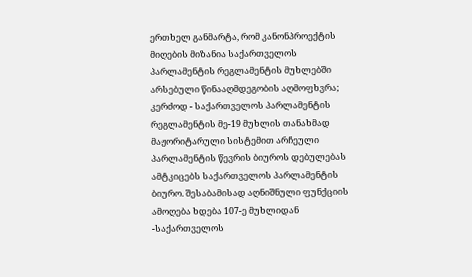ერთხელ განმარტა, რომ კანონპროექტის მიღების მიზანია საქართველოს პარლამენტის რეგლამენტის მუხლებში არსებული წინააღმდეგობის აღმოფხვრა; კერძოდ - საქართველოს პარლამენტის რეგლამენტის მე-19 მუხლის თანახმად მაჟორიტარული სისტემით არჩეული პარლამენტის წევრის ბიუროს დებულებას ამტკიცებს საქართველოს პარლამენტის ბიურო. შესაბამისად აღნიშნული ფუნქციის ამოღება ხდება 107-ე მუხლიდან -საქართველოს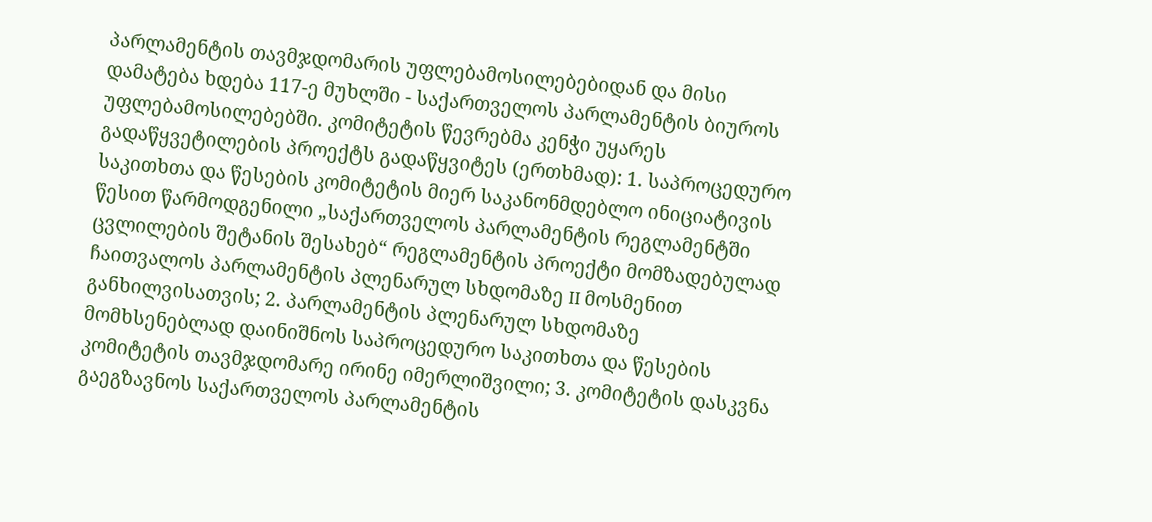პარლამენტის თავმჯდომარის უფლებამოსილებებიდან და მისი დამატება ხდება 117-ე მუხლში - საქართველოს პარლამენტის ბიუროს უფლებამოსილებებში. კომიტეტის წევრებმა კენჭი უყარეს გადაწყვეტილების პროექტს გადაწყვიტეს (ერთხმად): 1. საპროცედურო საკითხთა და წესების კომიტეტის მიერ საკანონმდებლო ინიციატივის წესით წარმოდგენილი „საქართველოს პარლამენტის რეგლამენტში ცვლილების შეტანის შესახებ“ რეგლამენტის პროექტი მომზადებულად ჩაითვალოს პარლამენტის პლენარულ სხდომაზე II მოსმენით განხილვისათვის; 2. პარლამენტის პლენარულ სხდომაზე მომხსენებლად დაინიშნოს საპროცედურო საკითხთა და წესების კომიტეტის თავმჯდომარე ირინე იმერლიშვილი; 3. კომიტეტის დასკვნა გაეგზავნოს საქართველოს პარლამენტის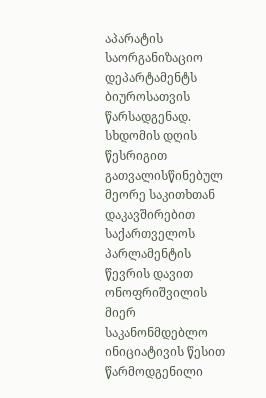აპარატის საორგანიზაციო დეპარტამენტს ბიუროსათვის წარსადგენად. სხდომის დღის წესრიგით გათვალისწინებულ მეორე საკითხთან დაკავშირებით საქართველოს პარლამენტის წევრის დავით ონოფრიშვილის მიერ საკანონმდებლო ინიციატივის წესით წარმოდგენილი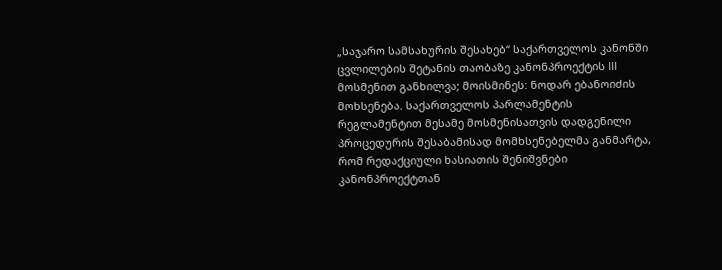„საჯარო სამსახურის შესახებ“ საქართველოს კანონში ცვლილების შეტანის თაობაზე კანონპროექტის III მოსმენით განხილვა; მოისმინეს: ნოდარ ებანოიძის მოხსენება. საქართველოს პარლამენტის რეგლამენტით მესამე მოსმენისათვის დადგენილი პროცედურის შესაბამისად მომხსენებელმა განმარტა, რომ რედაქციული ხასიათის შენიშვნები კანონპროექტთან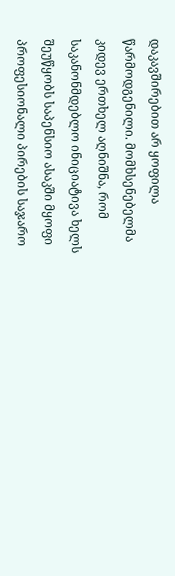დაკავშირებით არ ყოფილა წარმოდგენილი. მომხსენებელმა კიდევ ერთხელ აღნიშნა, რომ საკანონმდებლო ინიციატივა ხელს შეუწყობს საპენსიო ასაკში მყოფი პროფესიონალი პირების საჯარო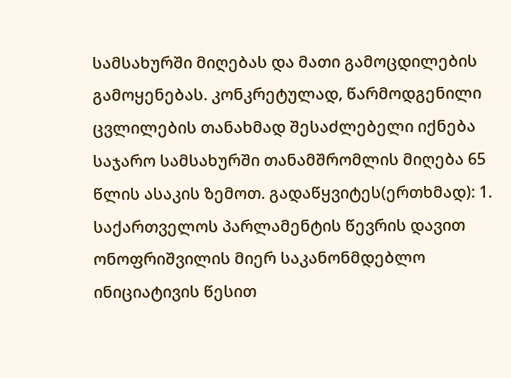სამსახურში მიღებას და მათი გამოცდილების გამოყენებას. კონკრეტულად, წარმოდგენილი ცვლილების თანახმად შესაძლებელი იქნება საჯარო სამსახურში თანამშრომლის მიღება 65 წლის ასაკის ზემოთ. გადაწყვიტეს(ერთხმად): 1. საქართველოს პარლამენტის წევრის დავით ონოფრიშვილის მიერ საკანონმდებლო ინიციატივის წესით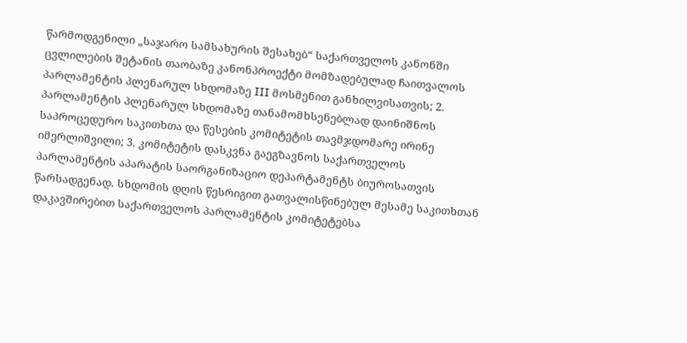წარმოდგენილი „საჯარო სამსახურის შესახებ“ საქართველოს კანონში ცვლილების შეტანის თაობაზე კანონპროექტი მომზადებულად ჩაითვალოს პარლამენტის პლენარულ სხდომაზე III მოსმენით განხილვისათვის; 2. პარლამენტის პლენარულ სხდომაზე თანამომხსენებლად დაინიშნოს საპროცედურო საკითხთა და წესების კომიტეტის თავმჯდომარე ირინე იმერლიშვილი; 3. კომიტეტის დასკვნა გაეგზავნოს საქართველოს პარლამენტის აპარატის საორგანიზაციო დეპარტამენტს ბიუროსათვის წარსადგენად. სხდომის დღის წესრიგით გათვალისწინებულ მესამე საკითხთან დაკავშირებით საქართველოს პარლამენტის კომიტეტებსა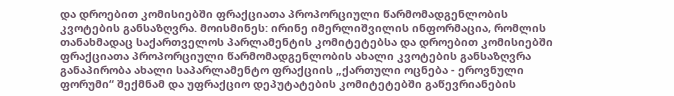და დროებით კომისიებში ფრაქციათა პროპორციული წარმომადგენლობის კვოტების განსაზღვრა. მოისმინეს: ირინე იმერლიშვილის ინფორმაცია, რომლის თანახმადაც საქართველოს პარლამენტის კომიტეტებსა და დროებით კომისიებში ფრაქციათა პროპორციული წარმომადგენლობის ახალი კვოტების განსაზღვრა განაპირობა ახალი საპარლამენტო ფრაქციის „ქართული ოცნება - ეროვნული ფორუმი“ შექმნამ და უფრაქციო დეპუტატების კომიტეტებში გაწევრიანების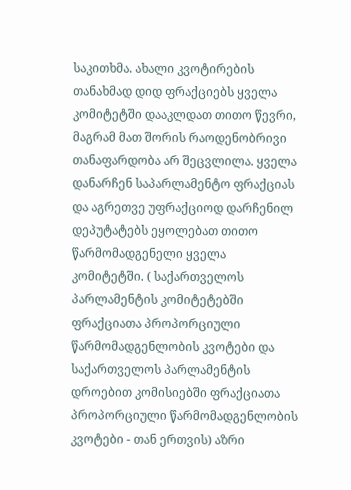საკითხმა. ახალი კვოტირების თანახმად დიდ ფრაქციებს ყველა კომიტეტში დააკლდათ თითო წევრი, მაგრამ მათ შორის რაოდენობრივი თანაფარდობა არ შეცვლილა. ყველა დანარჩენ საპარლამენტო ფრაქციას და აგრეთვე უფრაქციოდ დარჩენილ დეპუტატებს ეყოლებათ თითო წარმომადგენელი ყველა კომიტეტში. ( საქართველოს პარლამენტის კომიტეტებში ფრაქციათა პროპორციული წარმომადგენლობის კვოტები და საქართველოს პარლამენტის დროებით კომისიებში ფრაქციათა პროპორციული წარმომადგენლობის კვოტები - თან ერთვის) აზრი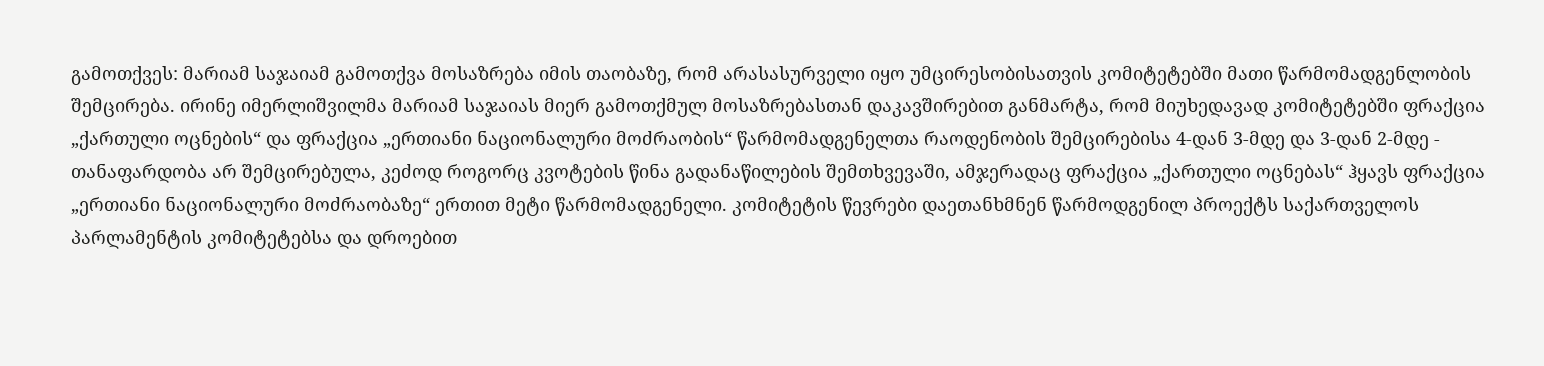გამოთქვეს: მარიამ საჯაიამ გამოთქვა მოსაზრება იმის თაობაზე, რომ არასასურველი იყო უმცირესობისათვის კომიტეტებში მათი წარმომადგენლობის შემცირება. ირინე იმერლიშვილმა მარიამ საჯაიას მიერ გამოთქმულ მოსაზრებასთან დაკავშირებით განმარტა, რომ მიუხედავად კომიტეტებში ფრაქცია „ქართული ოცნების“ და ფრაქცია „ერთიანი ნაციონალური მოძრაობის“ წარმომადგენელთა რაოდენობის შემცირებისა 4-დან 3-მდე და 3-დან 2-მდე - თანაფარდობა არ შემცირებულა, კეძოდ როგორც კვოტების წინა გადანაწილების შემთხვევაში, ამჯერადაც ფრაქცია „ქართული ოცნებას“ ჰყავს ფრაქცია „ერთიანი ნაციონალური მოძრაობაზე“ ერთით მეტი წარმომადგენელი. კომიტეტის წევრები დაეთანხმნენ წარმოდგენილ პროექტს საქართველოს პარლამენტის კომიტეტებსა და დროებით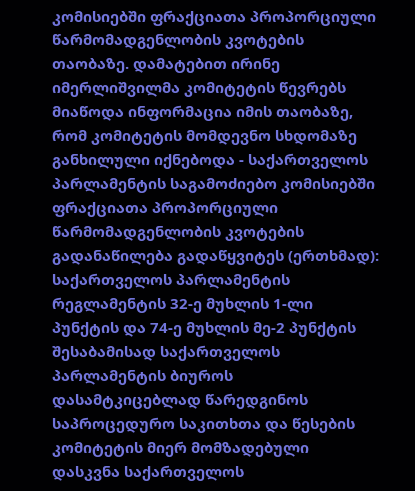კომისიებში ფრაქციათა პროპორციული წარმომადგენლობის კვოტების თაობაზე. დამატებით ირინე იმერლიშვილმა კომიტეტის წევრებს მიაწოდა ინფორმაცია იმის თაობაზე, რომ კომიტეტის მომდევნო სხდომაზე განხილული იქნებოდა - საქართველოს პარლამენტის საგამოძიებო კომისიებში ფრაქციათა პროპორციული წარმომადგენლობის კვოტების გადანაწილება გადაწყვიტეს (ერთხმად): საქართველოს პარლამენტის რეგლამენტის 32-ე მუხლის 1-ლი პუნქტის და 74-ე მუხლის მე-2 პუნქტის შესაბამისად საქართველოს პარლამენტის ბიუროს დასამტკიცებლად წარედგინოს საპროცედურო საკითხთა და წესების კომიტეტის მიერ მომზადებული დასკვნა საქართველოს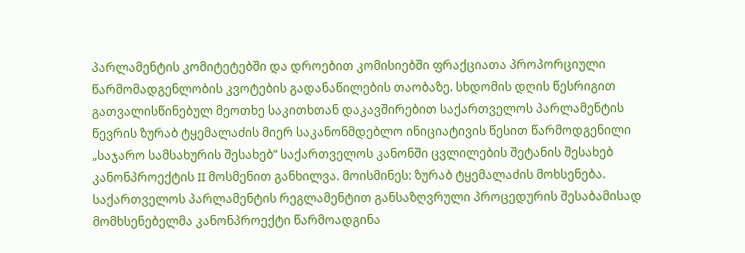პარლამენტის კომიტეტებში და დროებით კომისიებში ფრაქციათა პროპორციული წარმომადგენლობის კვოტების გადანაწილების თაობაზე. სხდომის დღის წესრიგით გათვალისწინებულ მეოთხე საკითხთან დაკავშირებით საქართველოს პარლამენტის წევრის ზურაბ ტყემალაძის მიერ საკანონმდებლო ინიციატივის წესით წარმოდგენილი „საჯარო სამსახურის შესახებ“ საქართველოს კანონში ცვლილების შეტანის შესახებ კანონპროექტის II მოსმენით განხილვა. მოისმინეს: ზურაბ ტყემალაძის მოხსენება. საქართველოს პარლამენტის რეგლამენტით განსაზღვრული პროცედურის შესაბამისად მომხსენებელმა კანონპროექტი წარმოადგინა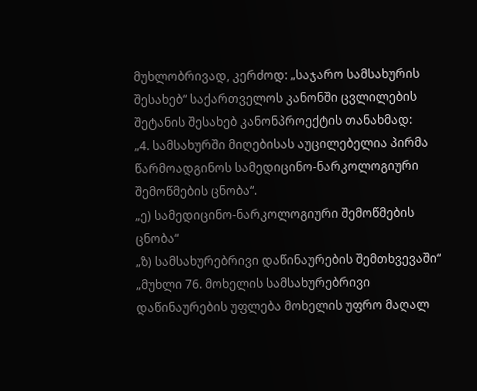მუხლობრივად, კერძოდ: „საჯარო სამსახურის შესახებ“ საქართველოს კანონში ცვლილების შეტანის შესახებ კანონპროექტის თანახმად:
„4. სამსახურში მიღებისას აუცილებელია პირმა წარმოადგინოს სამედიცინო-ნარკოლოგიური შემოწმების ცნობა“.
„ე) სამედიცინო-ნარკოლოგიური შემოწმების ცნობა“
„ზ) სამსახურებრივი დაწინაურების შემთხვევაში“
„მუხლი 76. მოხელის სამსახურებრივი დაწინაურების უფლება მოხელის უფრო მაღალ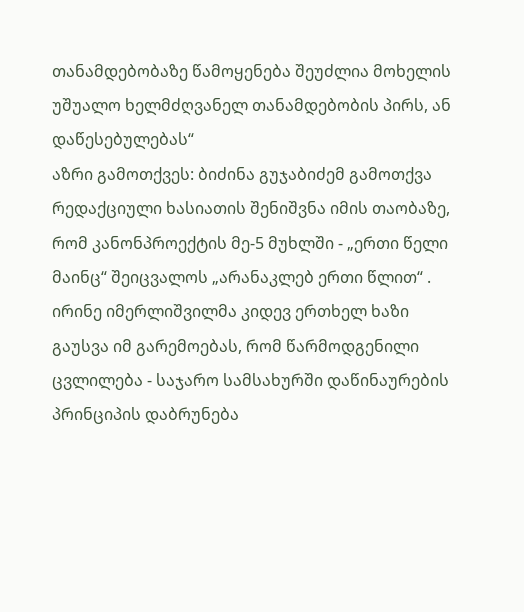თანამდებობაზე წამოყენება შეუძლია მოხელის უშუალო ხელმძღვანელ თანამდებობის პირს, ან დაწესებულებას“
აზრი გამოთქვეს: ბიძინა გუჯაბიძემ გამოთქვა რედაქციული ხასიათის შენიშვნა იმის თაობაზე, რომ კანონპროექტის მე-5 მუხლში - „ერთი წელი მაინც“ შეიცვალოს „არანაკლებ ერთი წლით“ . ირინე იმერლიშვილმა კიდევ ერთხელ ხაზი გაუსვა იმ გარემოებას, რომ წარმოდგენილი ცვლილება - საჯარო სამსახურში დაწინაურების პრინციპის დაბრუნება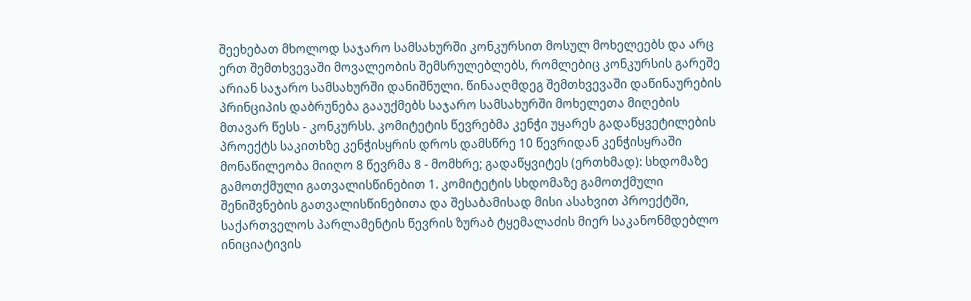შეეხებათ მხოლოდ საჯარო სამსახურში კონკურსით მოსულ მოხელეებს და არც ერთ შემთხვევაში მოვალეობის შემსრულებლებს, რომლებიც კონკურსის გარეშე არიან საჯარო სამსახურში დანიშნული. წინააღმდეგ შემთხვევაში დაწინაურების პრინციპის დაბრუნება გააუქმებს საჯარო სამსახურში მოხელეთა მიღების მთავარ წესს - კონკურსს. კომიტეტის წევრებმა კენჭი უყარეს გადაწყვეტილების პროექტს საკითხზე კენჭისყრის დროს დამსწრე 10 წევრიდან კენჭისყრაში მონაწილეობა მიიღო 8 წევრმა 8 - მომხრე; გადაწყვიტეს (ერთხმად): სხდომაზე გამოთქმული გათვალისწინებით 1. კომიტეტის სხდომაზე გამოთქმული შენიშვნების გათვალისწინებითა და შესაბამისად მისი ასახვით პროექტში, საქართველოს პარლამენტის წევრის ზურაბ ტყემალაძის მიერ საკანონმდებლო ინიციატივის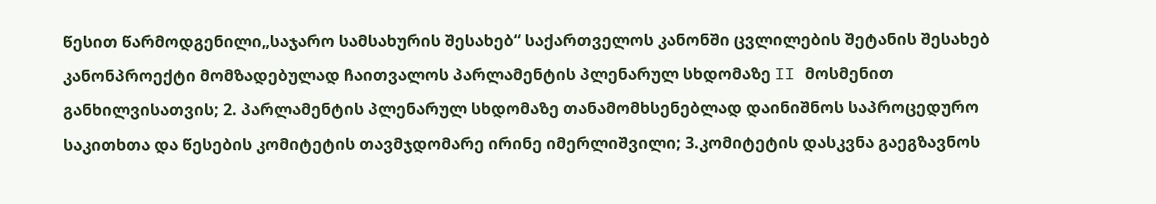წესით წარმოდგენილი„საჯარო სამსახურის შესახებ“ საქართველოს კანონში ცვლილების შეტანის შესახებ კანონპროექტი მომზადებულად ჩაითვალოს პარლამენტის პლენარულ სხდომაზე II მოსმენით განხილვისათვის; 2. პარლამენტის პლენარულ სხდომაზე თანამომხსენებლად დაინიშნოს საპროცედურო საკითხთა და წესების კომიტეტის თავმჯდომარე ირინე იმერლიშვილი; 3.კომიტეტის დასკვნა გაეგზავნოს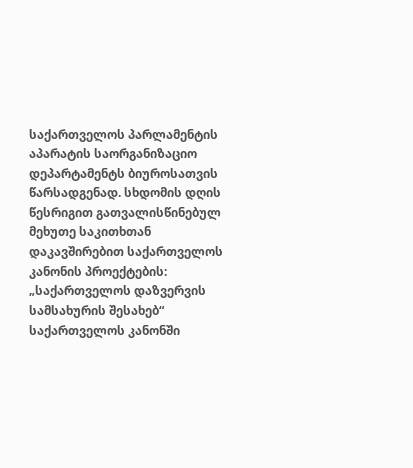საქართველოს პარლამენტის აპარატის საორგანიზაციო დეპარტამენტს ბიუროსათვის წარსადგენად. სხდომის დღის წესრიგით გათვალისწინებულ მეხუთე საკითხთან დაკავშირებით საქართველოს კანონის პროექტების: „საქართველოს დაზვერვის სამსახურის შესახებ“ საქართველოს კანონში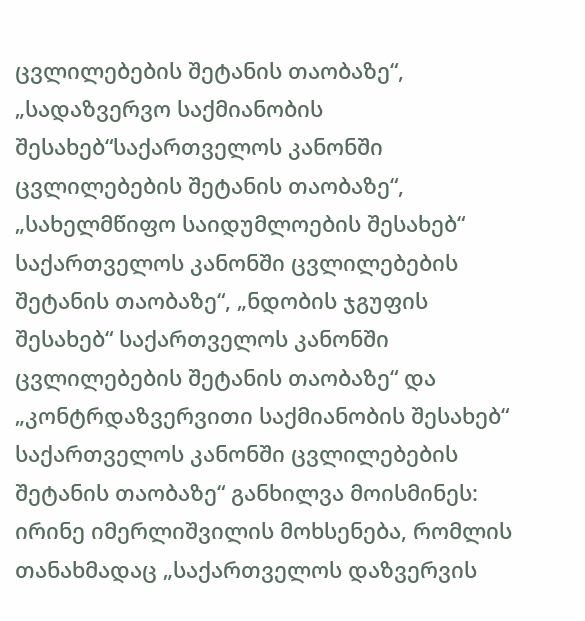ცვლილებების შეტანის თაობაზე“, „სადაზვერვო საქმიანობის შესახებ“საქართველოს კანონში ცვლილებების შეტანის თაობაზე“, „სახელმწიფო საიდუმლოების შესახებ“ საქართველოს კანონში ცვლილებების შეტანის თაობაზე“, „ნდობის ჯგუფის შესახებ“ საქართველოს კანონში ცვლილებების შეტანის თაობაზე“ და „კონტრდაზვერვითი საქმიანობის შესახებ“ საქართველოს კანონში ცვლილებების შეტანის თაობაზე“ განხილვა მოისმინეს: ირინე იმერლიშვილის მოხსენება, რომლის თანახმადაც „საქართველოს დაზვერვის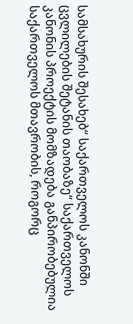სამსახურის შესახებ“ საქართველოს კანონში ცვლილების შეტანის თაობაზე“ საქართველოს კანონის პროექტის მომზადება განპირობებულია საქართველოს მთავრობის, როგორც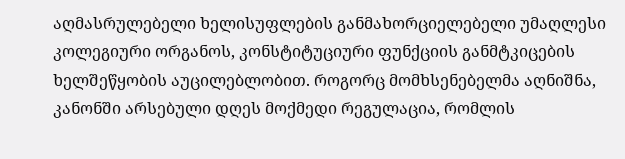აღმასრულებელი ხელისუფლების განმახორციელებელი უმაღლესი კოლეგიური ორგანოს, კონსტიტუციური ფუნქციის განმტკიცების ხელშეწყობის აუცილებლობით. როგორც მომხსენებელმა აღნიშნა, კანონში არსებული დღეს მოქმედი რეგულაცია, რომლის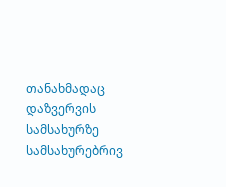თანახმადაც დაზვერვის სამსახურზე სამსახურებრივ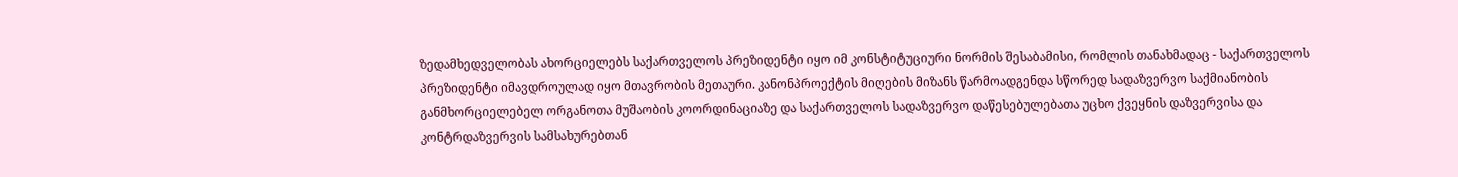ზედამხედველობას ახორციელებს საქართველოს პრეზიდენტი იყო იმ კონსტიტუციური ნორმის შესაბამისი, რომლის თანახმადაც - საქართველოს პრეზიდენტი იმავდროულად იყო მთავრობის მეთაური. კანონპროექტის მიღების მიზანს წარმოადგენდა სწორედ სადაზვერვო საქმიანობის განმხორციელებელ ორგანოთა მუშაობის კოორდინაციაზე და საქართველოს სადაზვერვო დაწესებულებათა უცხო ქვეყნის დაზვერვისა და კონტრდაზვერვის სამსახურებთან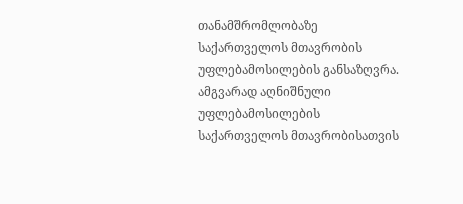თანამშრომლობაზე საქართველოს მთავრობის უფლებამოსილების განსაზღვრა. ამგვარად აღნიშნული უფლებამოსილების საქართველოს მთავრობისათვის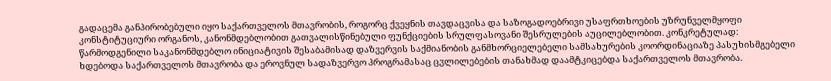გადაცემა განპირობებული იყო საქართველოს მთავრობის, როგორც ქვეყნის თავდაცვისა და საზოგადოებრივი უსაფრთხოების უზრუნველმყოფი კონსტიტუციური ორგანოს, კანონმდებლობით გათვალისწინებული ფუნქციების სრულფასოვანი შესრულების აუცილებლობით. კონკრეტულად: წარმოდგენილი საკანონმდებლო ინიციატივის შესაბამისად დაზვერვის საქმიანობის განმხორციელებელი სამსახურების კოორდინაციაზე პასუხისმგებელი ხდებოდა საქართველოს მთავრობა და ეროვნულ სადაზვერვო პროგრამასაც ცვლილებების თანახმად დაამტკიცებდა საქართველოს მთავრობა.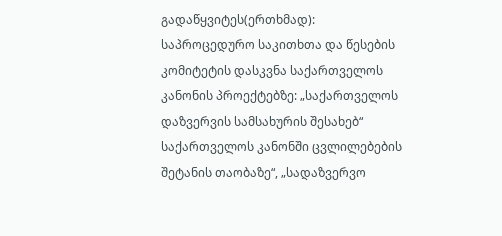გადაწყვიტეს(ერთხმად): საპროცედურო საკითხთა და წესების კომიტეტის დასკვნა საქართველოს კანონის პროექტებზე: „საქართველოს დაზვერვის სამსახურის შესახებ“ საქართველოს კანონში ცვლილებების შეტანის თაობაზე“, „სადაზვერვო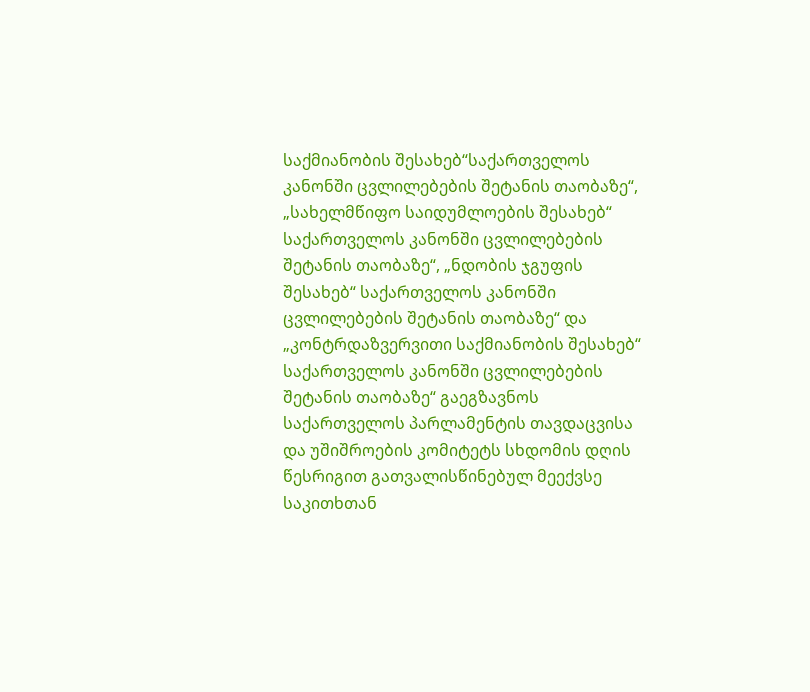საქმიანობის შესახებ“საქართველოს კანონში ცვლილებების შეტანის თაობაზე“, „სახელმწიფო საიდუმლოების შესახებ“ საქართველოს კანონში ცვლილებების შეტანის თაობაზე“, „ნდობის ჯგუფის შესახებ“ საქართველოს კანონში ცვლილებების შეტანის თაობაზე“ და „კონტრდაზვერვითი საქმიანობის შესახებ“ საქართველოს კანონში ცვლილებების შეტანის თაობაზე“ გაეგზავნოს საქართველოს პარლამენტის თავდაცვისა და უშიშროების კომიტეტს სხდომის დღის წესრიგით გათვალისწინებულ მეექვსე საკითხთან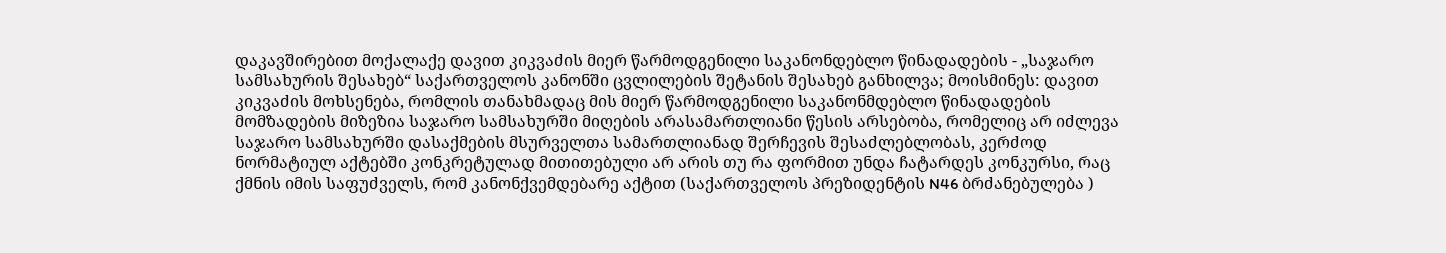დაკავშირებით მოქალაქე დავით კიკვაძის მიერ წარმოდგენილი საკანონდებლო წინადადების - „საჯარო სამსახურის შესახებ“ საქართველოს კანონში ცვლილების შეტანის შესახებ განხილვა; მოისმინეს: დავით კიკვაძის მოხსენება, რომლის თანახმადაც მის მიერ წარმოდგენილი საკანონმდებლო წინადადების მომზადების მიზეზია საჯარო სამსახურში მიღების არასამართლიანი წესის არსებობა, რომელიც არ იძლევა საჯარო სამსახურში დასაქმების მსურველთა სამართლიანად შერჩევის შესაძლებლობას, კერძოდ ნორმატიულ აქტებში კონკრეტულად მითითებული არ არის თუ რა ფორმით უნდა ჩატარდეს კონკურსი, რაც ქმნის იმის საფუძველს, რომ კანონქვემდებარე აქტით (საქართველოს პრეზიდენტის N46 ბრძანებულება )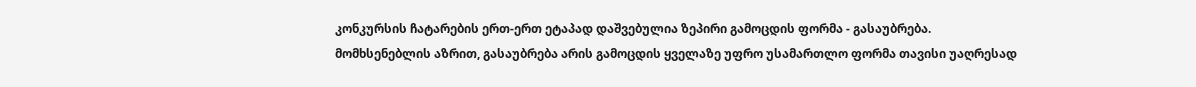კონკურსის ჩატარების ერთ-ერთ ეტაპად დაშვებულია ზეპირი გამოცდის ფორმა - გასაუბრება. მომხსენებლის აზრით, გასაუბრება არის გამოცდის ყველაზე უფრო უსამართლო ფორმა თავისი უაღრესად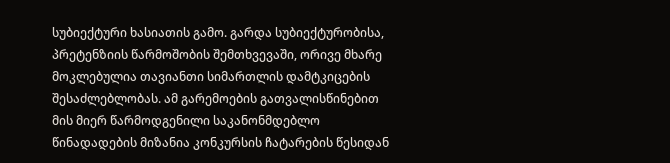სუბიექტური ხასიათის გამო. გარდა სუბიექტურობისა, პრეტენზიის წარმოშობის შემთხვევაში, ორივე მხარე მოკლებულია თავიანთი სიმართლის დამტკიცების შესაძლებლობას. ამ გარემოების გათვალისწინებით მის მიერ წარმოდგენილი საკანონმდებლო წინადადების მიზანია კონკურსის ჩატარების წესიდან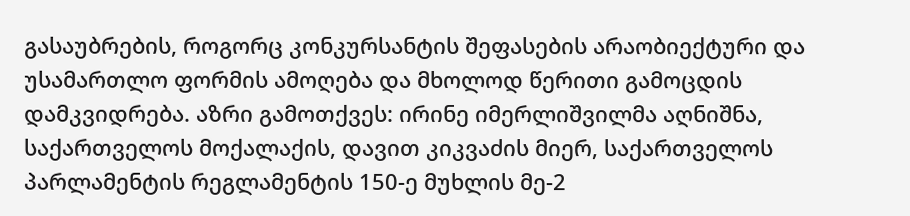გასაუბრების, როგორც კონკურსანტის შეფასების არაობიექტური და უსამართლო ფორმის ამოღება და მხოლოდ წერითი გამოცდის დამკვიდრება. აზრი გამოთქვეს: ირინე იმერლიშვილმა აღნიშნა, საქართველოს მოქალაქის, დავით კიკვაძის მიერ, საქართველოს პარლამენტის რეგლამენტის 150-ე მუხლის მე-2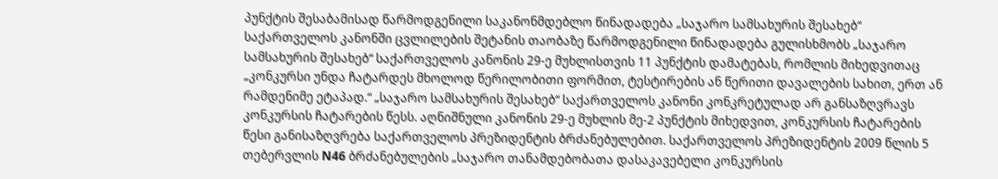პუნქტის შესაბამისად წარმოდგენილი საკანონმდებლო წინადადება „საჯარო სამსახურის შესახებ“ საქართველოს კანონში ცვლილების შეტანის თაობაზე წარმოდგენილი წინადადება გულისხმობს „საჯარო სამსახურის შესახებ“ საქართველოს კანონის 29-ე მუხლისთვის 11 პუნქტის დამატებას, რომლის მიხედვითაც „კონკურსი უნდა ჩატარდეს მხოლოდ წერილობითი ფორმით, ტესტირების ან წერითი დავალების სახით, ერთ ან რამდენიმე ეტაპად.“ „საჯარო სამსახურის შესახებ“ საქართველოს კანონი კონკრეტულად არ განსაზღვრავს კონკურსის ჩატარების წესს. აღნიშნული კანონის 29-ე მუხლის მე-2 პუნქტის მიხედვით, კონკურსის ჩატარების წესი განისაზღვრება საქართველოს პრეზიდენტის ბრძანებულებით. საქართველოს პრეზიდენტის 2009 წლის 5 თებერვლის N46 ბრძანებულების „საჯარო თანამდებობათა დასაკავებელი კონკურსის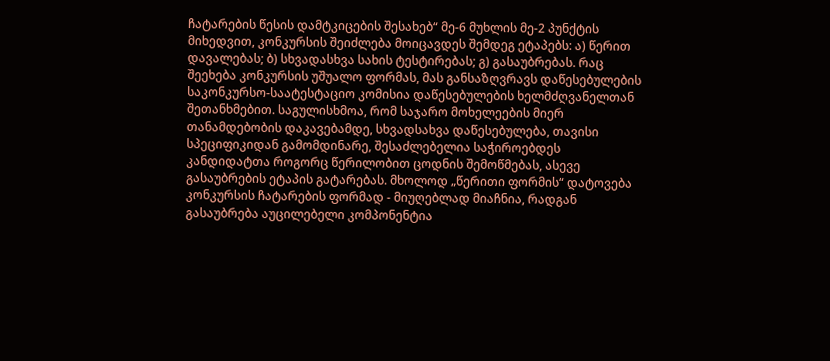ჩატარების წესის დამტკიცების შესახებ“ მე-6 მუხლის მე-2 პუნქტის მიხედვით, კონკურსის შეიძლება მოიცავდეს შემდეგ ეტაპებს: ა) წერით დავალებას; ბ) სხვადასხვა სახის ტესტირებას; გ) გასაუბრებას. რაც შეეხება კონკურსის უშუალო ფორმას, მას განსაზღვრავს დაწესებულების საკონკურსო-საატესტაციო კომისია დაწესებულების ხელმძღვანელთან შეთანხმებით. საგულისხმოა, რომ საჯარო მოხელეების მიერ თანამდებობის დაკავებამდე, სხვადსახვა დაწესებულება, თავისი სპეციფიკიდან გამომდინარე, შესაძლებელია საჭიროებდეს კანდიდატთა როგორც წერილობით ცოდნის შემოწმებას, ასევე გასაუბრების ეტაპის გატარებას. მხოლოდ „წერითი ფორმის“ დატოვება კონკურსის ჩატარების ფორმად - მიუღებლად მიაჩნია, რადგან გასაუბრება აუცილებელი კომპონენტია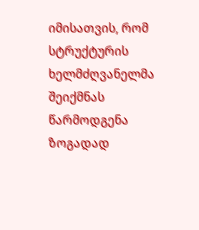იმისათვის, რომ სტრუქტურის ხელმძღვანელმა შეიქმნას წარმოდგენა ზოგადად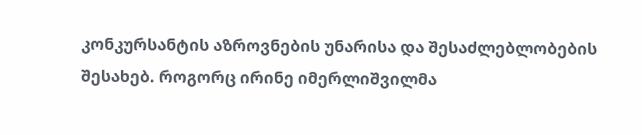კონკურსანტის აზროვნების უნარისა და შესაძლებლობების შესახებ. როგორც ირინე იმერლიშვილმა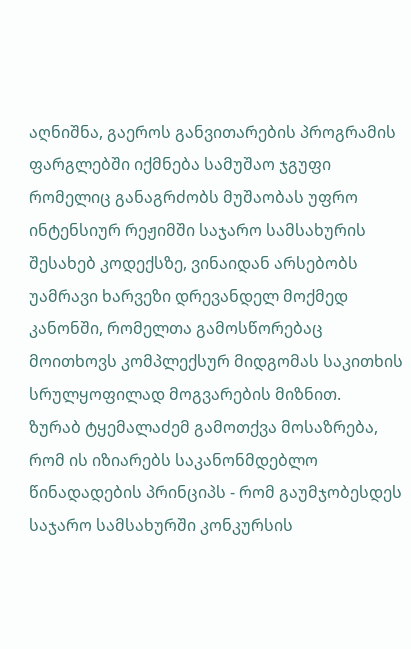აღნიშნა, გაეროს განვითარების პროგრამის ფარგლებში იქმნება სამუშაო ჯგუფი რომელიც განაგრძობს მუშაობას უფრო ინტენსიურ რეჟიმში საჯარო სამსახურის შესახებ კოდექსზე, ვინაიდან არსებობს უამრავი ხარვეზი დრევანდელ მოქმედ კანონში, რომელთა გამოსწორებაც მოითხოვს კომპლექსურ მიდგომას საკითხის სრულყოფილად მოგვარების მიზნით.
ზურაბ ტყემალაძემ გამოთქვა მოსაზრება, რომ ის იზიარებს საკანონმდებლო წინადადების პრინციპს - რომ გაუმჯობესდეს საჯარო სამსახურში კონკურსის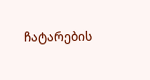ჩატარების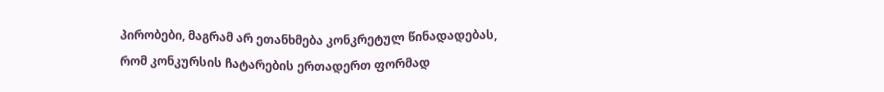პირობები, მაგრამ არ ეთანხმება კონკრეტულ წინადადებას, რომ კონკურსის ჩატარების ერთადერთ ფორმად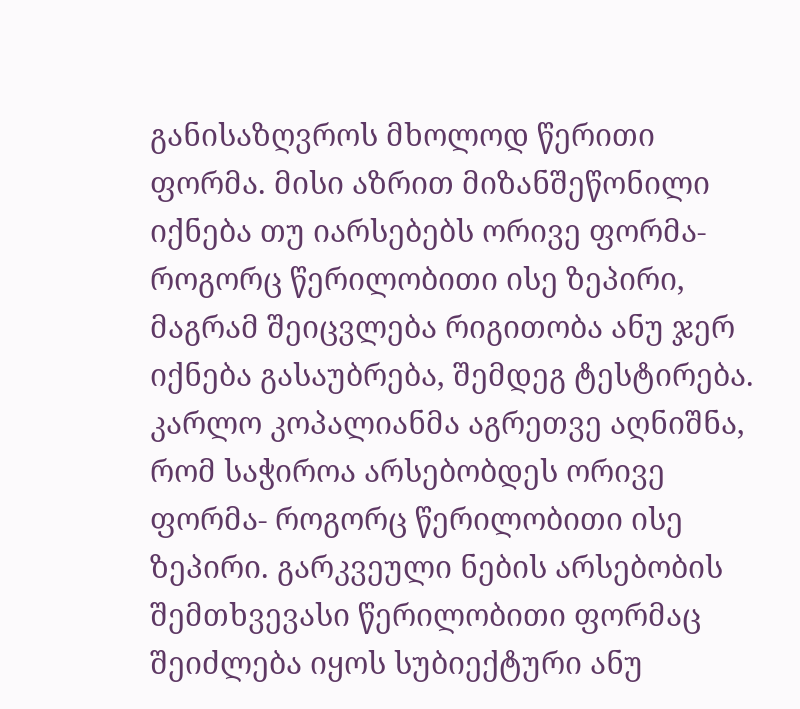განისაზღვროს მხოლოდ წერითი ფორმა. მისი აზრით მიზანშეწონილი იქნება თუ იარსებებს ორივე ფორმა- როგორც წერილობითი ისე ზეპირი, მაგრამ შეიცვლება რიგითობა ანუ ჯერ იქნება გასაუბრება, შემდეგ ტესტირება. კარლო კოპალიანმა აგრეთვე აღნიშნა, რომ საჭიროა არსებობდეს ორივე ფორმა- როგორც წერილობითი ისე ზეპირი. გარკვეული ნების არსებობის შემთხვევასი წერილობითი ფორმაც შეიძლება იყოს სუბიექტური ანუ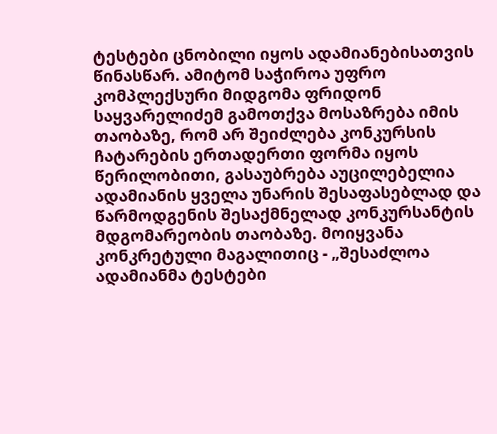ტესტები ცნობილი იყოს ადამიანებისათვის წინასწარ. ამიტომ საჭიროა უფრო კომპლექსური მიდგომა ფრიდონ საყვარელიძემ გამოთქვა მოსაზრება იმის თაობაზე, რომ არ შეიძლება კონკურსის ჩატარების ერთადერთი ფორმა იყოს წერილობითი, გასაუბრება აუცილებელია ადამიანის ყველა უნარის შესაფასებლად და წარმოდგენის შესაქმნელად კონკურსანტის მდგომარეობის თაობაზე. მოიყვანა კონკრეტული მაგალითიც - „შესაძლოა ადამიანმა ტესტები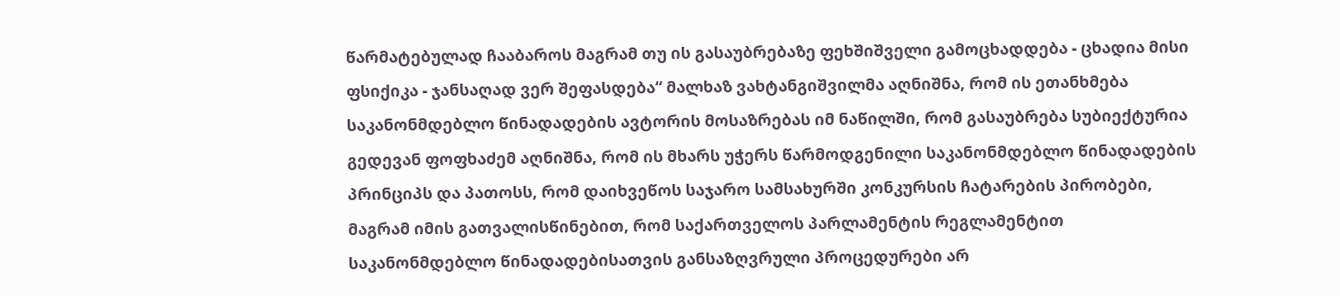წარმატებულად ჩააბაროს მაგრამ თუ ის გასაუბრებაზე ფეხშიშველი გამოცხადდება - ცხადია მისი ფსიქიკა - ჯანსაღად ვერ შეფასდება“ მალხაზ ვახტანგიშვილმა აღნიშნა, რომ ის ეთანხმება საკანონმდებლო წინადადების ავტორის მოსაზრებას იმ ნაწილში, რომ გასაუბრება სუბიექტურია გედევან ფოფხაძემ აღნიშნა, რომ ის მხარს უჭერს წარმოდგენილი საკანონმდებლო წინადადების პრინციპს და პათოსს, რომ დაიხვეწოს საჯარო სამსახურში კონკურსის ჩატარების პირობები, მაგრამ იმის გათვალისწინებით, რომ საქართველოს პარლამენტის რეგლამენტით საკანონმდებლო წინადადებისათვის განსაზღვრული პროცედურები არ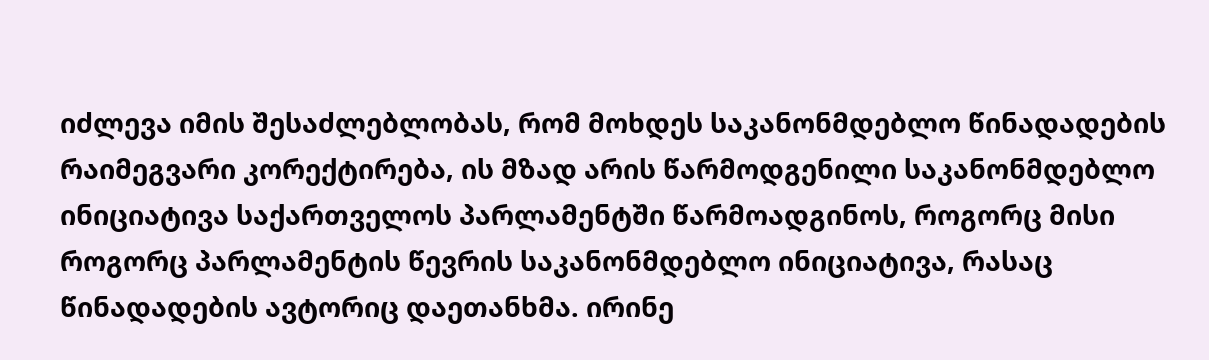იძლევა იმის შესაძლებლობას, რომ მოხდეს საკანონმდებლო წინადადების რაიმეგვარი კორექტირება, ის მზად არის წარმოდგენილი საკანონმდებლო ინიციატივა საქართველოს პარლამენტში წარმოადგინოს, როგორც მისი როგორც პარლამენტის წევრის საკანონმდებლო ინიციატივა, რასაც წინადადების ავტორიც დაეთანხმა. ირინე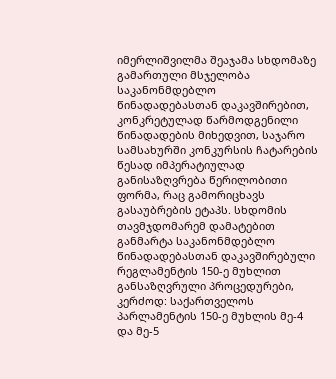იმერლიშვილმა შეაჯამა სხდომაზე გამართული მსჯელობა საკანონმდებლო წინადადებასთან დაკავშირებით, კონკრეტულად წარმოდგენილი წინადადების მიხედვით, საჯარო სამსახურში კონკურსის ჩატარების წესად იმპერატიულად განისაზღვრება წერილობითი ფორმა, რაც გამორიცხავს გასაუბრების ეტაპს. სხდომის თავმჯდომარემ დამატებით განმარტა საკანონმდებლო წინადადებასთან დაკავშირებული რეგლამენტის 150-ე მუხლით განსაზღვრული პროცედურები, კერძოდ: საქართველოს პარლამენტის 150-ე მუხლის მე-4 და მე-5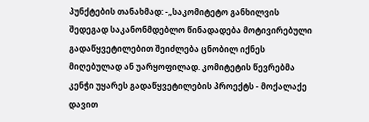პუნქტების თანახმად: -„საკომიტეტო განხილვის შედეგად საკანონმდებლო წინადადება მოტივირებული გადაწყვეტილებით შეიძლება ცნობილ იქნეს მიღებულად ან უარყოფილად. კომიტეტის წევრებმა კენჭი უყარეს გადაწყვეტილების პროექტს - მოქალაქე დავით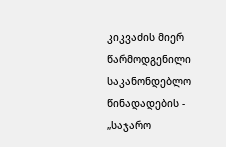კიკვაძის მიერ წარმოდგენილი საკანონდებლო წინადადების - „საჯარო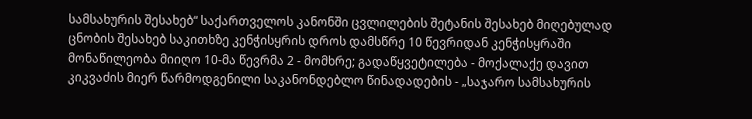სამსახურის შესახებ“ საქართველოს კანონში ცვლილების შეტანის შესახებ მიღებულად ცნობის შესახებ საკითხზე კენჭისყრის დროს დამსწრე 10 წევრიდან კენჭისყრაში მონაწილეობა მიიღო 10-მა წევრმა 2 - მომხრე; გადაწყვეტილება - მოქალაქე დავით კიკვაძის მიერ წარმოდგენილი საკანონდებლო წინადადების - „საჯარო სამსახურის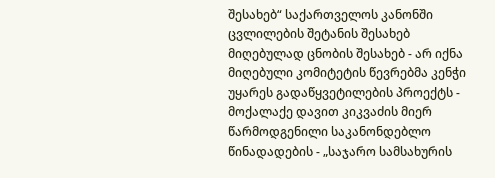შესახებ“ საქართველოს კანონში ცვლილების შეტანის შესახებ მიღებულად ცნობის შესახებ - არ იქნა მიღებული კომიტეტის წევრებმა კენჭი უყარეს გადაწყვეტილების პროექტს - მოქალაქე დავით კიკვაძის მიერ წარმოდგენილი საკანონდებლო წინადადების - „საჯარო სამსახურის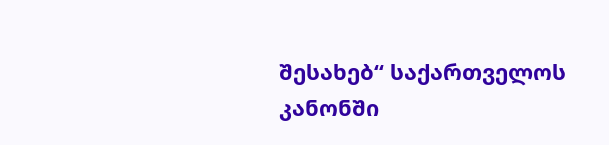შესახებ“ საქართველოს კანონში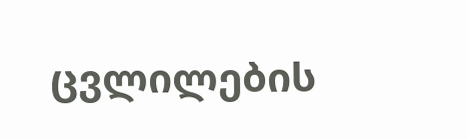ცვლილების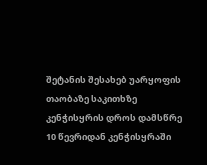შეტანის შესახებ უარყოფის თაობაზე საკითხზე კენჭისყრის დროს დამსწრე 10 წევრიდან კენჭისყრაში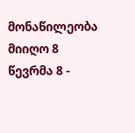მონაწილეობა მიიღო 8 წევრმა 8 -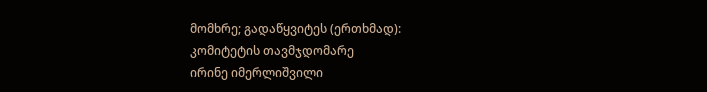მომხრე; გადაწყვიტეს (ერთხმად):
კომიტეტის თავმჯდომარე
ირინე იმერლიშვილი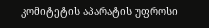კომიტეტის აპარატის უფროსი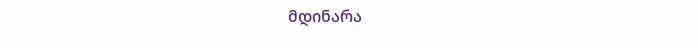მდინარა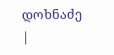დოხნაძე
|